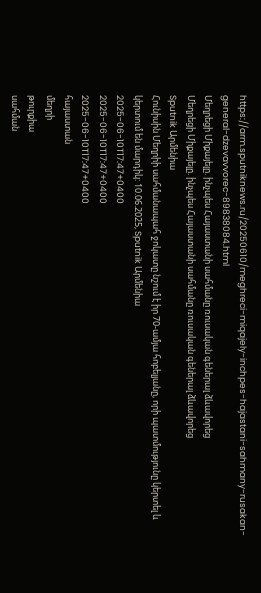https://arm.sputniknews.ru/20250610/meghreci-miqajely-inchpes-hajastani-sahmany-rusakan-general-dzevavvorec-89838084.html
Մեղրեցի Միքայելը. ինչպես Հայաստանի սահմանը ռուսական գեներալ ձևավորեց
Մեղրեցի Միքայելը. ինչպես Հայաստանի սահմանը ռուսական գեներալ ձևավորեց
Sputnik Արմենիա
Հունիսին Մեղրիի սահմանապահ ջոկատը նշում է իր 70-ամյա հոբելյանը, որի պատմությունը կերտել և կերտում են մարդիկ: 10.06.2025, Sputnik Արմենիա
2025-06-10T17:47+0400
2025-06-10T17:47+0400
2025-06-10T17:47+0400
հայաստան
մեղրի
թուրքիա
սահման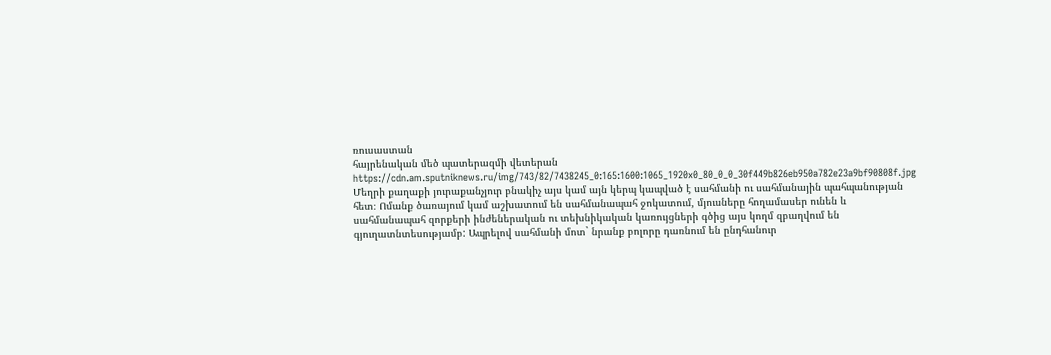ռուսաստան
հայրենական մեծ պատերազմի վետերան
https://cdn.am.sputniknews.ru/img/743/82/7438245_0:165:1600:1065_1920x0_80_0_0_30f449b826eb950a782e23a9bf90808f.jpg
Մեղրի քաղաքի յուրաքանչյուր բնակիչ այս կամ այն կերպ կապված է սահմանի ու սահմանային պահպանության հետ։ Ոմանք ծառայում կամ աշխատում են սահմանապահ ջոկատում, մյուսները հողամասեր ունեն և սահմանապահ զորքերի ինժեներական ու տեխնիկական կառույցների գծից այս կողմ զբաղվում են գյուղատնտեսությամբ: Ապրելով սահմանի մոտ` նրանք բոլորը դառնում են ընդհանուր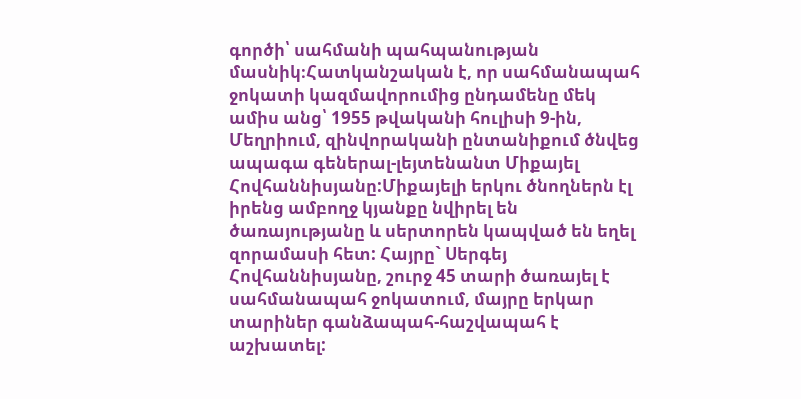գործի՝ սահմանի պահպանության մասնիկ։Հատկանշական է, որ սահմանապահ ջոկատի կազմավորումից ընդամենը մեկ ամիս անց՝ 1955 թվականի հուլիսի 9-ին, Մեղրիում, զինվորականի ընտանիքում ծնվեց ապագա գեներալ-լեյտենանտ Միքայել Հովհաննիսյանը:Միքայելի երկու ծնողներն էլ իրենց ամբողջ կյանքը նվիրել են ծառայությանը և սերտորեն կապված են եղել զորամասի հետ: Հայրը` Սերգեյ Հովհաննիսյանը, շուրջ 45 տարի ծառայել է սահմանապահ ջոկատում, մայրը երկար տարիներ գանձապահ-հաշվապահ է աշխատել: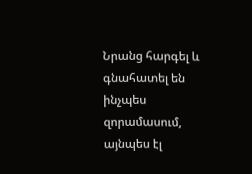Նրանց հարգել և գնահատել են ինչպես զորամասում, այնպես էլ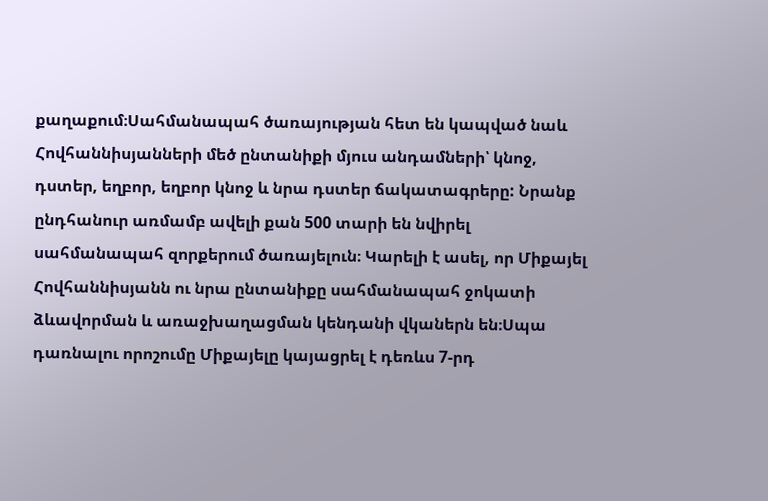քաղաքում։Սահմանապահ ծառայության հետ են կապված նաև Հովհաննիսյանների մեծ ընտանիքի մյուս անդամների՝ կնոջ, դստեր, եղբոր, եղբոր կնոջ և նրա դստեր ճակատագրերը: Նրանք ընդհանուր առմամբ ավելի քան 500 տարի են նվիրել սահմանապահ զորքերում ծառայելուն։ Կարելի է ասել, որ Միքայել Հովհաննիսյանն ու նրա ընտանիքը սահմանապահ ջոկատի ձևավորման և առաջխաղացման կենդանի վկաներն են։Սպա դառնալու որոշումը Միքայելը կայացրել է դեռևս 7-րդ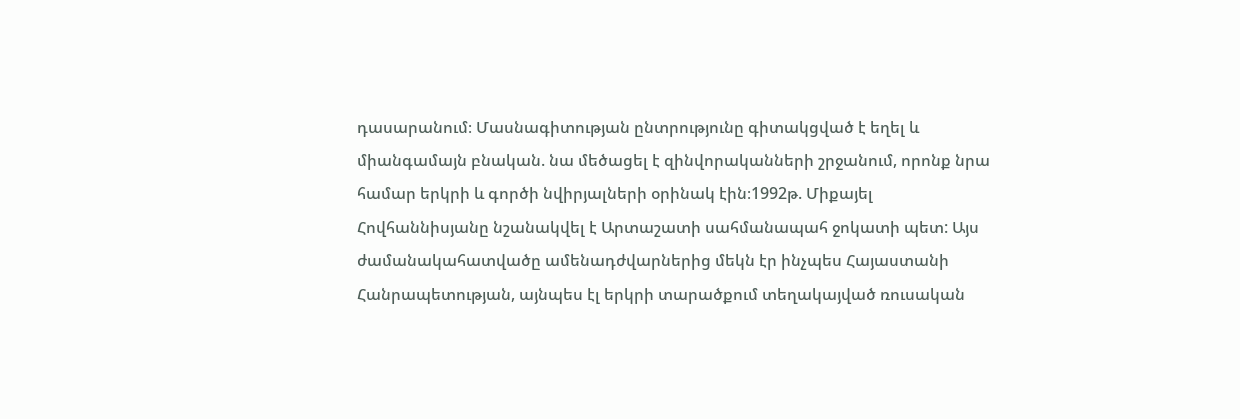դասարանում։ Մասնագիտության ընտրությունը գիտակցված է եղել և միանգամայն բնական. նա մեծացել է զինվորականների շրջանում, որոնք նրա համար երկրի և գործի նվիրյալների օրինակ էին։1992թ. Միքայել Հովհաննիսյանը նշանակվել է Արտաշատի սահմանապահ ջոկատի պետ: Այս ժամանակահատվածը ամենադժվարներից մեկն էր ինչպես Հայաստանի Հանրապետության, այնպես էլ երկրի տարածքում տեղակայված ռուսական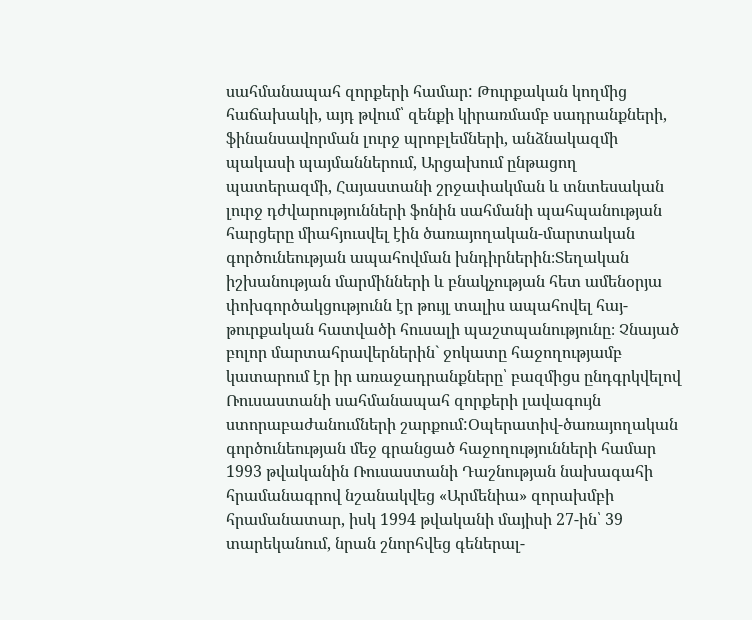սահմանապահ զորքերի համար: Թուրքական կողմից հաճախակի, այդ թվում՝ զենքի կիրառմամբ սադրանքների, ֆինանսավորման լուրջ պրոբլեմների, անձնակազմի պակասի պայմաններում, Արցախում ընթացող պատերազմի, Հայաստանի շրջափակման և տնտեսական լուրջ դժվարությունների ֆոնին սահմանի պահպանության հարցերը միահյուսվել էին ծառայողական-մարտական գործունեության ապահովման խնդիրներին։Տեղական իշխանության մարմինների և բնակչության հետ ամենօրյա փոխգործակցությունն էր թույլ տալիս ապահովել հայ-թուրքական հատվածի հուսալի պաշտպանությունը։ Չնայած բոլոր մարտահրավերներին` ջոկատը հաջողությամբ կատարում էր իր առաջադրանքները՝ բազմիցս ընդգրկվելով Ռուսաստանի սահմանապահ զորքերի լավագույն ստորաբաժանումների շարքում:Օպերատիվ-ծառայողական գործունեության մեջ գրանցած հաջողությունների համար 1993 թվականին Ռուսաստանի Դաշնության նախագահի հրամանագրով նշանակվեց «Արմենիա» զորախմբի հրամանատար, իսկ 1994 թվականի մայիսի 27-ին՝ 39 տարեկանում, նրան շնորհվեց գեներալ-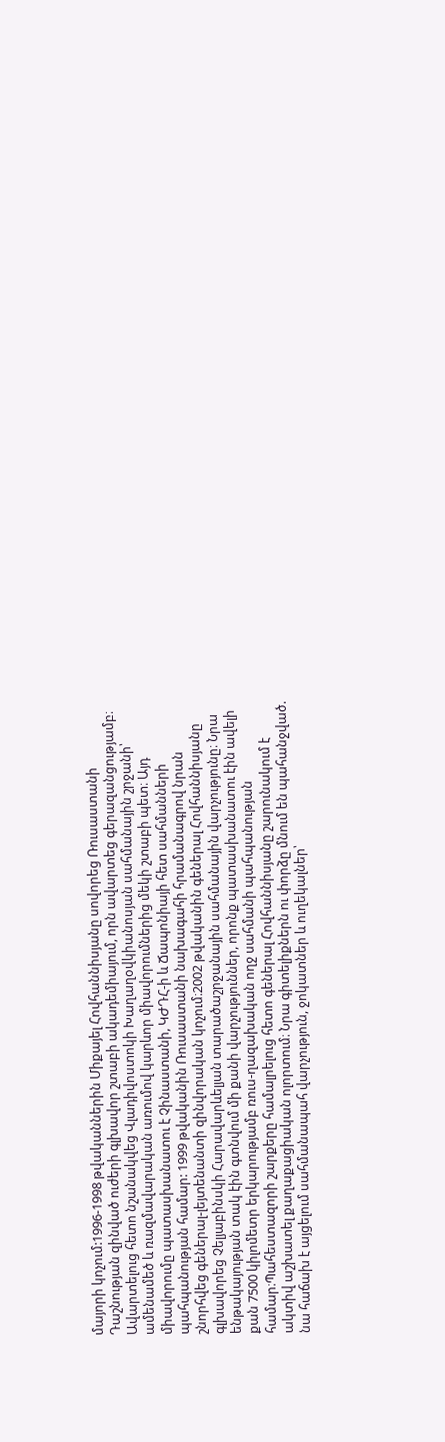մայորի կոչում:1996-1998 թվականներին Միքայել Հովհաննիսյանը սովորեց Ռուսաստանի Դաշնության զինված ուժերի գլխավոր շտաբի ակադեմիայում, որն ավարտեց գերազանցությամբ։ Ավարտելուց հետո նշանակվեց Վլադիվոստոկի Խաղաղօվկիանոսյան սահմանային շրջանի՝ ամենամեծ և ռազմավարական առումով կարևոր միավորումներից մեկի շտաբի պետ։ Այդ միավորումը պատասխանատու է Չինաստանի, ԿԺԴՀ-ի և Ճապոնիայի հետ սահմանների պահպանության համար: 1999 թվականին Ռուսաստանի նախագահի հրամանագրով նրան շնորհվեց գեներալ-լեյտենանտի զինվորական կոչում։2002 թվականին գեներալ Հովհաննիսյանը գլխավորեց Չելյաբինսկի Հարավարևելյան տարածաշրջանային սահմանային վարչությունը։ Նրա ենթակայության տակ էին գտնվում մի քանի վարչություններ, որոնք պատասխանատու էին ավելի քան 7500 կիլոմետր երկարությամբ ռուս-ղազախական ողջ սահմանի պահպանության համար։Պահեստազորի շարքերը համալրելուց հետո գեներալ Հովհաննիսյանը շարունակում է ակտիվ աշխատել քաղաքացիական ոլորտում։ Նրա գիտելիքներն ու փորձը մնում են պահանջված. նա հաճախ է այցելում սահմանապահ վարչություն, ջոկատներ և ուղեկալներ՝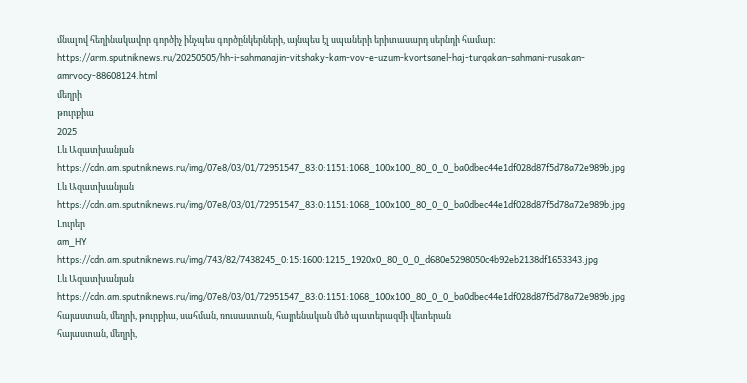մնալով հեղինակավոր գործիչ ինչպես գործընկերների, այնպես էլ սպաների երիտասարդ սերնդի համար:
https://arm.sputniknews.ru/20250505/hh-i-sahmanajin-vitshaky-kam-vov-e-uzum-kvortsanel-haj-turqakan-sahmani-rusakan-amrvocy-88608124.html
մեղրի
թուրքիա
2025
Լև Ազատխանյան
https://cdn.am.sputniknews.ru/img/07e8/03/01/72951547_83:0:1151:1068_100x100_80_0_0_ba0dbec44e1df028d87f5d78a72e989b.jpg
Լև Ազատխանյան
https://cdn.am.sputniknews.ru/img/07e8/03/01/72951547_83:0:1151:1068_100x100_80_0_0_ba0dbec44e1df028d87f5d78a72e989b.jpg
Լուրեր
am_HY
https://cdn.am.sputniknews.ru/img/743/82/7438245_0:15:1600:1215_1920x0_80_0_0_d680e5298050c4b92eb2138df1653343.jpg
Լև Ազատխանյան
https://cdn.am.sputniknews.ru/img/07e8/03/01/72951547_83:0:1151:1068_100x100_80_0_0_ba0dbec44e1df028d87f5d78a72e989b.jpg
հայաստան, մեղրի, թուրքիա, սահման, ռուսաստան, հայրենական մեծ պատերազմի վետերան
հայաստան, մեղրի,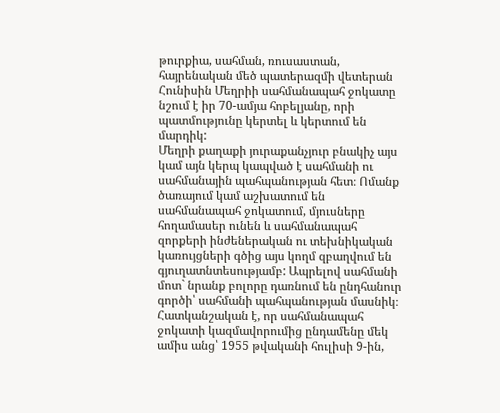թուրքիա, սահման, ռուսաստան, հայրենական մեծ պատերազմի վետերան
Հունիսին Մեղրիի սահմանապահ ջոկատը նշում է իր 70-ամյա հոբելյանը, որի պատմությունը կերտել և կերտում են մարդիկ:
Մեղրի քաղաքի յուրաքանչյուր բնակիչ այս կամ այն կերպ կապված է սահմանի ու սահմանային պահպանության հետ։ Ոմանք ծառայում կամ աշխատում են սահմանապահ ջոկատում, մյուսները հողամասեր ունեն և սահմանապահ զորքերի ինժեներական ու տեխնիկական կառույցների գծից այս կողմ զբաղվում են գյուղատնտեսությամբ: Ապրելով սահմանի մոտ` նրանք բոլորը դառնում են ընդհանուր գործի՝ սահմանի պահպանության մասնիկ։
Հատկանշական է, որ սահմանապահ ջոկատի կազմավորումից ընդամենը մեկ ամիս անց՝ 1955 թվականի հուլիսի 9-ին,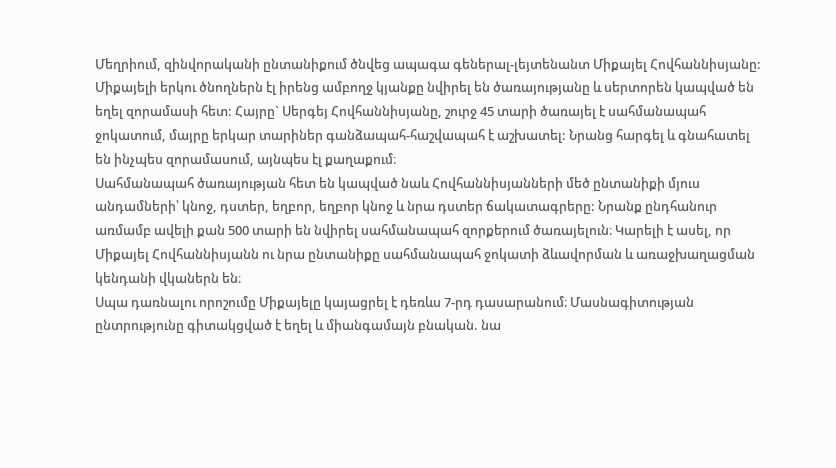Մեղրիում, զինվորականի ընտանիքում ծնվեց ապագա գեներալ-լեյտենանտ Միքայել Հովհաննիսյանը:
Միքայելի երկու ծնողներն էլ իրենց ամբողջ կյանքը նվիրել են ծառայությանը և սերտորեն կապված են եղել զորամասի հետ: Հայրը` Սերգեյ Հովհաննիսյանը, շուրջ 45 տարի ծառայել է սահմանապահ ջոկատում, մայրը երկար տարիներ գանձապահ-հաշվապահ է աշխատել: Նրանց հարգել և գնահատել են ինչպես զորամասում, այնպես էլ քաղաքում։
Սահմանապահ ծառայության հետ են կապված նաև Հովհաննիսյանների մեծ ընտանիքի մյուս անդամների՝ կնոջ, դստեր, եղբոր, եղբոր կնոջ և նրա դստեր ճակատագրերը: Նրանք ընդհանուր առմամբ ավելի քան 500 տարի են նվիրել սահմանապահ զորքերում ծառայելուն։ Կարելի է ասել, որ Միքայել Հովհաննիսյանն ու նրա ընտանիքը սահմանապահ ջոկատի ձևավորման և առաջխաղացման կենդանի վկաներն են։
Սպա դառնալու որոշումը Միքայելը կայացրել է դեռևս 7-րդ դասարանում։ Մասնագիտության ընտրությունը գիտակցված է եղել և միանգամայն բնական. նա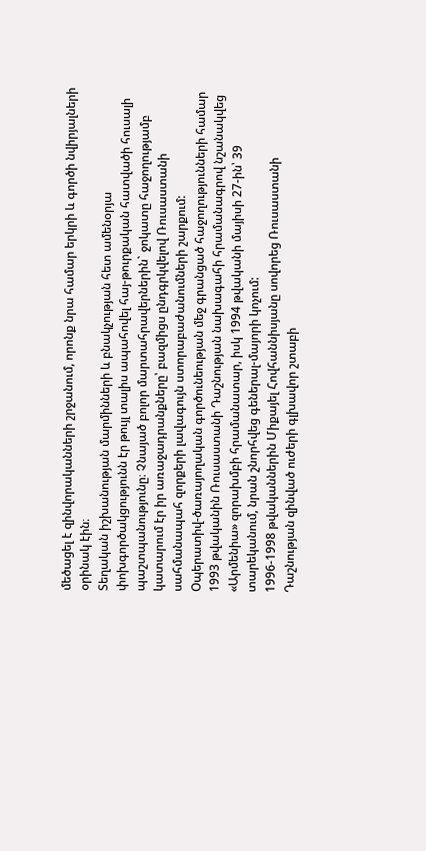մեծացել է զինվորականների շրջանում, որոնք նրա համար երկրի և գործի նվիրյալների օրինակ էին։
Տեղական իշխանության մարմինների և բնակչության հետ ամենօրյա փոխգործակցությունն էր թույլ տալիս ապահովել հայ-թուրքական հատվածի հուսալի պաշտպանությունը։ Չնայած բոլոր մարտահրավերներին` ջոկատը հաջողությամբ կատարում էր իր առաջադրանքները՝ բազմիցս ընդգրկվելով Ռուսաստանի սահմանապահ զորքերի լավագույն ստորաբաժանումների շարքում:
Օպերատիվ-ծառայողական գործունեության մեջ գրանցած հաջողությունների համար 1993 թվականին Ռուսաստանի Դաշնության նախագահի հրամանագրով նշանակվեց «Արմենիա» զորախմբի հրամանատար, իսկ 1994 թվականի մայիսի 27-ին՝ 39 տարեկանում, նրան շնորհվեց գեներալ-մայորի կոչում:
1996-1998 թվականներին Միքայել Հովհաննիսյանը սովորեց Ռուսաստանի Դաշնության զինված ուժերի գլխավոր շտաբի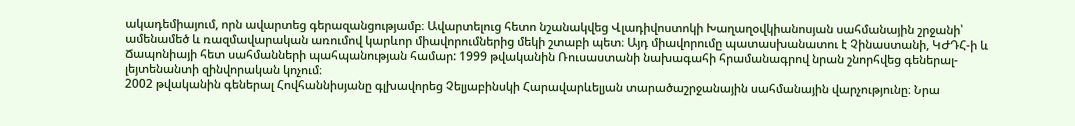ակադեմիայում, որն ավարտեց գերազանցությամբ։ Ավարտելուց հետո նշանակվեց Վլադիվոստոկի Խաղաղօվկիանոսյան սահմանային շրջանի՝ ամենամեծ և ռազմավարական առումով կարևոր միավորումներից մեկի շտաբի պետ։ Այդ միավորումը պատասխանատու է Չինաստանի, ԿԺԴՀ-ի և Ճապոնիայի հետ սահմանների պահպանության համար: 1999 թվականին Ռուսաստանի նախագահի հրամանագրով նրան շնորհվեց գեներալ-լեյտենանտի զինվորական կոչում։
2002 թվականին գեներալ Հովհաննիսյանը գլխավորեց Չելյաբինսկի Հարավարևելյան տարածաշրջանային սահմանային վարչությունը։ Նրա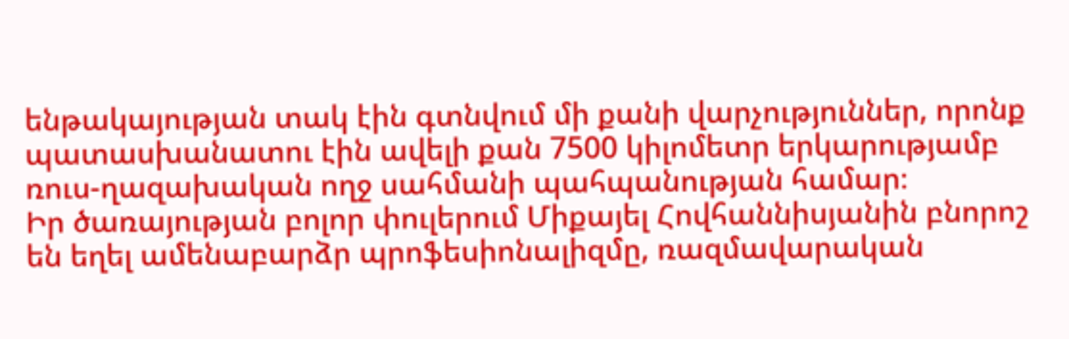ենթակայության տակ էին գտնվում մի քանի վարչություններ, որոնք պատասխանատու էին ավելի քան 7500 կիլոմետր երկարությամբ ռուս-ղազախական ողջ սահմանի պահպանության համար։
Իր ծառայության բոլոր փուլերում Միքայել Հովհաննիսյանին բնորոշ են եղել ամենաբարձր պրոֆեսիոնալիզմը, ռազմավարական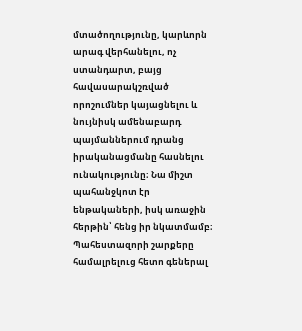մտածողությունը, կարևորն արագ վերհանելու, ոչ ստանդարտ, բայց հավասարակշռված որոշումներ կայացնելու և նույնիսկ ամենաբարդ պայմաններում դրանց իրականացմանը հասնելու ունակությունը։ Նա միշտ պահանջկոտ էր ենթակաների, իսկ առաջին հերթին՝ հենց իր նկատմամբ։
Պահեստազորի շարքերը համալրելուց հետո գեներալ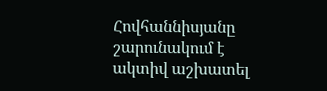Հովհաննիսյանը շարունակում է ակտիվ աշխատել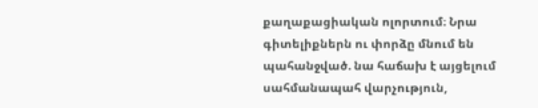քաղաքացիական ոլորտում։ Նրա գիտելիքներն ու փորձը մնում են պահանջված. նա հաճախ է այցելում սահմանապահ վարչություն,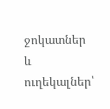ջոկատներ և ուղեկալներ՝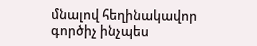մնալով հեղինակավոր գործիչ ինչպես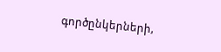գործընկերների,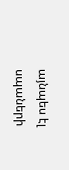այնպես էլ սպաների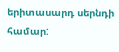երիտասարդ սերնդի համար: